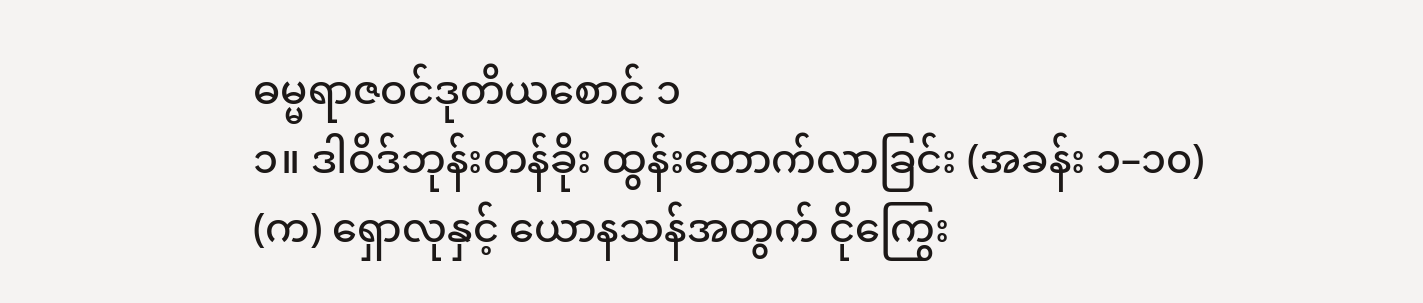ဓမ္မရာဇဝင်ဒုတိယစောင် ၁
၁။ ဒါဝိဒ်ဘုန်းတန်ခိုး ထွန်းတောက်လာခြင်း (အခန်း ၁–၁၀)
(က) ရှောလုနှင့် ယောနသန်အတွက် ငိုကြွေး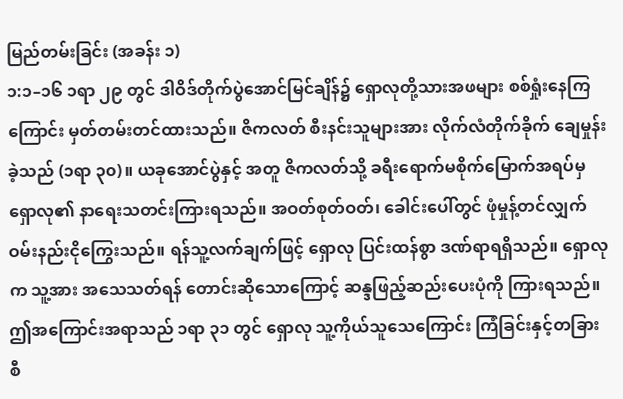မြည်တမ်းခြင်း (အခန်း ၁)
၁:၁–၁၆ ၁ရာ ၂၉ တွင် ဒါဝိဒ်တိုက်ပွဲအောင်မြင်ချိန်၌ ရှောလုတို့သားအဖများ စစ်ရှုံးနေကြကြောင်း မှတ်တမ်းတင်ထားသည်။ ဇိကလတ် စီးနင်းသူများအား လိုက်လံတိုက်ခိုက် ချေမှုန်းခဲ့သည် (၁ရာ ၃၀)။ ယခုအောင်ပွဲနှင့် အတူ ဇိကလတ်သို့ ခရီးရောက်မစိုက်မြောက်အရပ်မှ ရှောလု၏ နာရေးသတင်းကြားရသည်။ အဝတ်စုတ်ဝတ်၊ ခေါင်းပေါ်တွင် ဖုံမှုန့်တင်လျှက် ဝမ်းနည်းငိုကြွေးသည်။ ရန်သူ့လက်ချက်ဖြင့် ရှောလု ပြင်းထန်စွာ ဒဏ်ရာရရှိသည်။ ရှောလုက သူ့အား အသေသတ်ရန် တောင်းဆိုသောကြောင့် ဆန္ဒဖြည့်ဆည်းပေးပုံကို ကြားရသည်။ ဤအကြောင်းအရာသည် ၁ရာ ၃၁ တွင် ရှောလု သူ့ကိုယ်သူသေကြောင်း ကြံခြင်းနှင့်တခြားစီ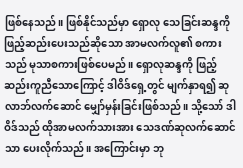ဖြစ်နေသည်။ ဖြစ်နိုင်သည်မှာ ရှောလု သေခြင်းဆန္ဒကို ဖြည့်ဆည်းပေးသည်ဆိုသော အာမလက်လူ၏ စကားသည် မုသာစကားဖြစ်ပေမည်။ ရှောလုဆန္ဒကို ဖြည့်ဆည်းကူညီသောကြောင့် ဒါဝိဒ်ရှေ့တွင် မျက်နှာရ၍ ဆုလာဘ်လက်ဆောင် မျှော်မှန်းခြင်းဖြစ်သည်။ သို့သော် ဒါဝိဒ်သည် ထိုအာမလက်သားအား သေဒဏ်ဆုလက်ဆောင်သာ ပေးလိုက်သည်။ အကြောင်းမှာ ဘု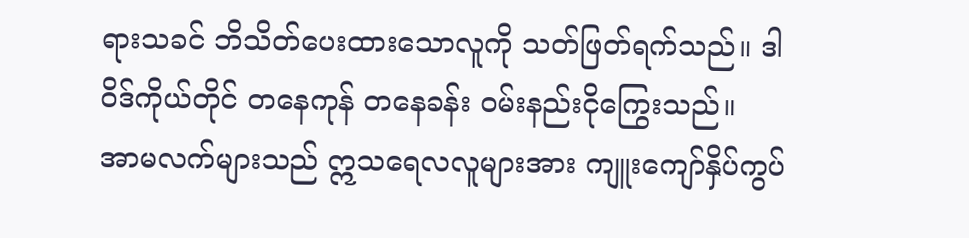ရားသခင် ဘိသိတ်ပေးထားသောလူကို သတ်ဖြတ်ရက်သည်။ ဒါဝိဒ်ကိုယ်တိုင် တနေကုန် တနေခန်း ဝမ်းနည်းငိုကြွေးသည်။
အာမလက်များသည် ဣသရေလလူများအား ကျူးကျော်နှိပ်ကွပ်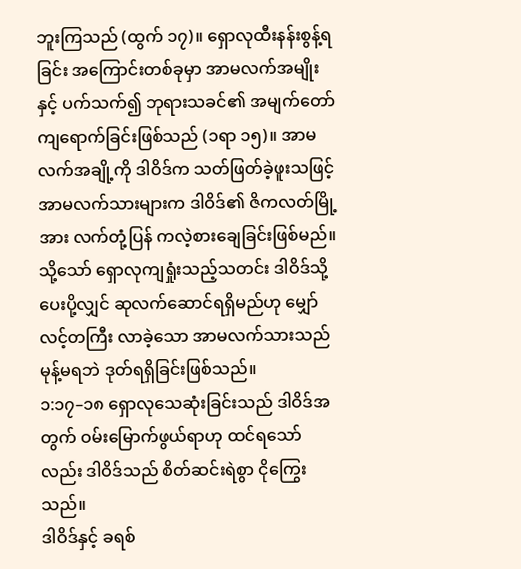ဘူးကြသည် (ထွက် ၁၇)။ ရှောလုထီးနန်းစွန့်ရခြင်း အကြောင်းတစ်ခုမှာ အာမလက်အမျိုးနှင့် ပက်သက်၍ ဘုရားသခင်၏ အမျက်တော်ကျရောက်ခြင်းဖြစ်သည် (၁ရာ ၁၅)။ အာမလက်အချို့ကို ဒါဝိဒ်က သတ်ဖြတ်ခဲ့ဖူးသဖြင့် အာမလက်သားများက ဒါဝိဒ်၏ ဇိကလတ်မြို့အား လက်တုံ့ပြန် ကလဲ့စားချေခြင်းဖြစ်မည်။ သို့သော် ရှောလုကျရှုံးသည့်သတင်း ဒါဝိဒ်သို့ ပေးပို့လျှင် ဆုလက်ဆောင်ရရှိမည်ဟု မျှော်လင့်တကြီး လာခဲ့သော အာမလက်သားသည် မုန့်မရဘဲ ဒုတ်ရရှိခြင်းဖြစ်သည်။
၁:၁၇–၁၈ ရှောလုသေဆုံးခြင်းသည် ဒါဝိဒ်အတွက် ဝမ်းမြောက်ဖွယ်ရာဟု ထင်ရသော်လည်း ဒါဝိဒ်သည် စိတ်ဆင်းရဲစွာ ငိုကြွေးသည်။
ဒါဝိဒ်နှင့် ခရစ်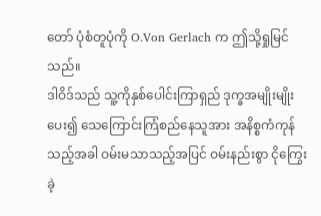တော် ပုံစံတူပုံကို O.Von Gerlach က ဤသို့ရှုမြင်သည်။
ဒါဝိဒ်သည် သူ့ကိုနှစ်ပေါင်းကြာရှည် ဒုက္ခအမျိုးမျိုးပေး၍ သေကြောင်းကြံစည်နေသူအား အနိစ္စကံကုန်သည့်အခါ ဝမ်းမသာသည့်အပြင် ဝမ်းနည်းစွာ ငိုကြွေးခဲ့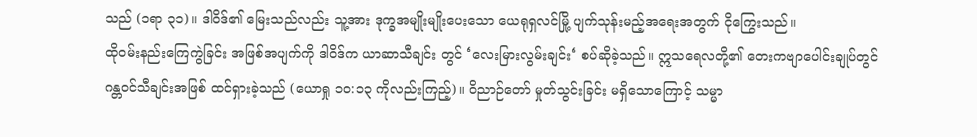သည် (၁ရာ ၃၁)။ ဒါဝိဒ်၏ မြေးသည်လည်း သူ့အား ဒုက္ခအမျိုးမျိုးပေးသော ယေရုရှလင်မြို့ ပျက်သုန်းမည့်အရေးအတွက် ငိုကြွေးသည်။
ထိုဝမ်းနည်းကြေကွဲခြင်း အဖြစ်အပျက်ကို ဒါဝိဒ်က ယာဆာသီချင်း တွင် ‘လေးမြားလွမ်းချင်း‘ စပ်ဆိုခဲ့သည်။ ဣသရေလတို့၏ တေးကဗျာပေါင်းချုပ်တွင် ဂန္တဝင်သီချင်းအဖြစ် ထင်ရှားခဲ့သည် (ယောရှု ၁၀:၁၃ ကိုလည်းကြည့်)။ ဝိညာဉ်တော် မှုတ်သွင်းခြင်း မရှိသောကြောင့် သမ္မာ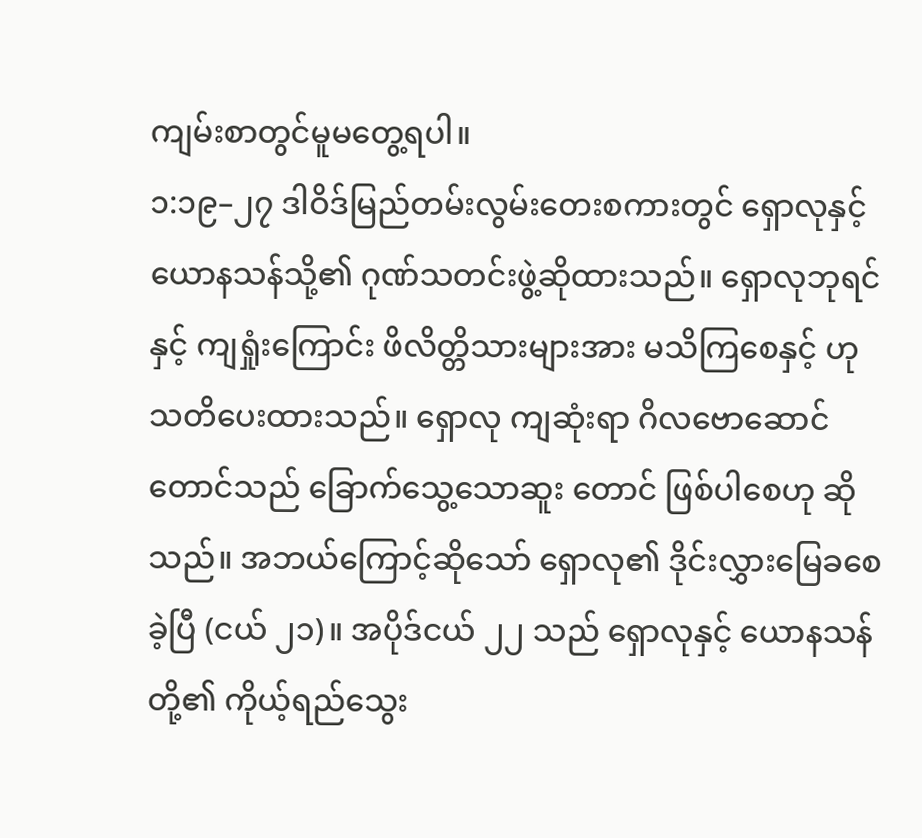ကျမ်းစာတွင်မူမတွေ့ရပါ။
၁:၁၉–၂၇ ဒါဝိဒ်မြည်တမ်းလွမ်းတေးစကားတွင် ရှောလုနှင့် ယောနသန်သို့၏ ဂုဏ်သတင်းဖွဲ့ဆိုထားသည်။ ရှောလုဘုရင်နှင့် ကျရှုံးကြောင်း ဖိလိတ္တိသားများအား မသိကြစေနှင့် ဟု သတိပေးထားသည်။ ရှောလု ကျဆုံးရာ ဂိလဗောဆောင်တောင်သည် ခြောက်သွေ့သောဆူး တောင် ဖြစ်ပါစေဟု ဆိုသည်။ အဘယ်ကြောင့်ဆိုသော် ရှောလု၏ ဒိုင်းလွှားမြေခစေခဲ့ပြီ (ငယ် ၂၁)။ အပိုဒ်ငယ် ၂၂ သည် ရှောလုနှင့် ယောနသန်တို့၏ ကိုယ့်ရည်သွေး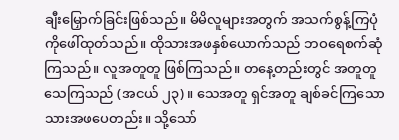ချီးမြှောက်ခြင်းဖြစ်သည်။ မိမိလူများအတွက် အသက်စွန့်ကြပုံကိုဖေါ်ထုတ်သည်။ ထိုသားအဖနှစ်ယောက်သည် ဘဝရေစက်ဆုံကြသည်။ လူအတူတူ ဖြစ်ကြသည်။ တနေ့တည်းတွင် အတူတူသေကြသည် (အငယ် ၂၃)။ သေအတူ ရှင်အတူ ချစ်ခင်ကြသော သားအဖပေတည်း။ သို့သော်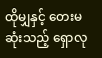ထိုမျှနှင့် တေးမဆုံးသည့် ရှောလု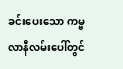ခင်းပေးသော ကမ္ဗလာနီလမ်းပေါ်တွင်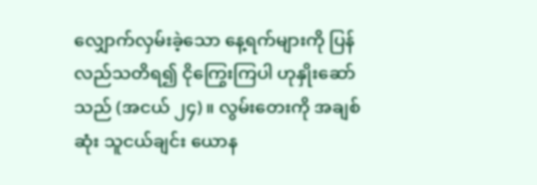လျှောက်လှမ်းခဲ့သော နေ့ရက်များကို ပြန်လည်သတိရ၍ ငိုကြွေးကြပါ ဟုနှိုးဆော်သည် (အငယ် ၂၄)။ လွမ်းတေးကို အချစ်ဆုံး သူငယ်ချင်း ယောန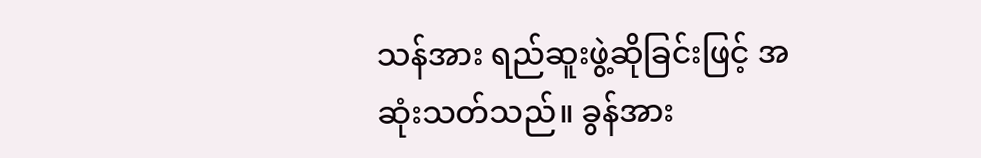သန်အား ရည်ဆူးဖွဲ့ဆိုခြင်းဖြင့် အဆုံးသတ်သည်။ ခွန်အား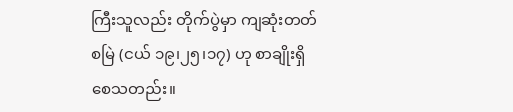ကြီးသူလည်း တိုက်ပွဲမှာ ကျဆုံးတတ်စမြဲ (ငယ် ၁၉၊၂၅၊၁၇) ဟု စာချိုးရှိစေသတည်း။